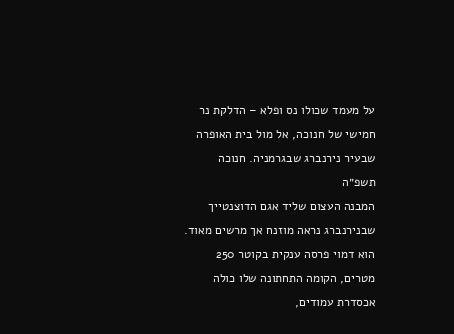על מעמד שכולו נס ופלא – הדלקת נר חמישי של חנוכה, אל מול בית האופרה שבעיר נירנברג שבגרמניה. חנוכה תשפ״ה
המבנה העצום שליד אגם הדוצנטייך שבנירנברג נראה מוזנח אך מרשים מאוד. הוא דמוי פרסה ענקית בקוטר 250 מטרים, הקומה התחתונה שלו כולה אכסדרת עמודים,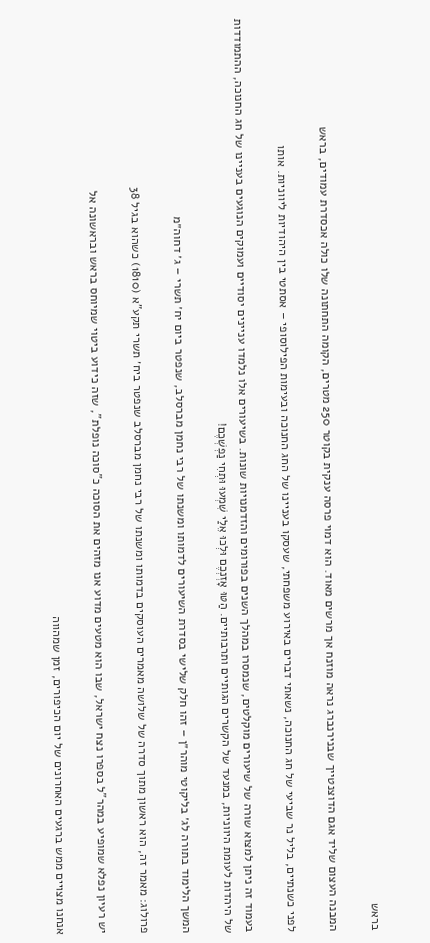בראש

המבנה העצום שליד אגם הדוצנטייך שבנירנברג נראה מוזנח אך מרשים מאוד. הוא דמוי פרסה ענקית בקוטר 250 מטרים, הקומה התחתונה שלו כולה אכסדרת עמודים, בראש

לפני כשנתיים, בליל נר שביעי של חג החנוכה, נשאתי דברים באירוע משפחתי, שעסקו בעניינו של החג החנוכה ובעימות הפילוסופי – אסתטי בין היהודיות ליווניות. אותו

בעמוד זה ניתן למצוא שורה של שיעורים מוקלטים, שנמסרו במהלך השנים בפורומים והזדמנויות שונות. בשיעורים אלו נלמדו עניינים יסודיים ועמוקים הנוגעים בעניינו של חג החנוכה, ההתמודדות של היהדות לעומת היווניות, במנעד של הקשרים הגותיים ותרבותיים. הַטּוּ אָזְנְכֶם וּלְכוּ אֵלַי שִׁמְעוּ וּתְחִי נַפְשְׁכֶם!

המשך הלימוד בתורה לג׳ בליקוטי מוהר״ן – זהו חלק שלישי בסדרת השיעורים לדמותו ומשנתו של רבי נחמן מברסלב, שנפטר ביום יח׳ תשרי – ג׳ דחוה״מ

פרולוג: מאמר זה, הוא ראשון מתוך סדרה של שלושה מאמרים העוסקים בדמותו ומשנתו של רבי נחמן מברסלב שנפטר ביח׳ תשרי תקע”א (1810) כשהוא בגיל 38

יש רעיון נפלא שמופיע במהר”ל בספרו נצח ישראל, שבו הוא מטעים מדוע אנו מזהים את הסוכה כ”סוכה נופלת”, שזה כידוע ביטוי שמיוחס בראש ובראשונה אל

אנחנו מצויים ממש ברגעים האחרונים של יום הכיפורים, זמן שמהווה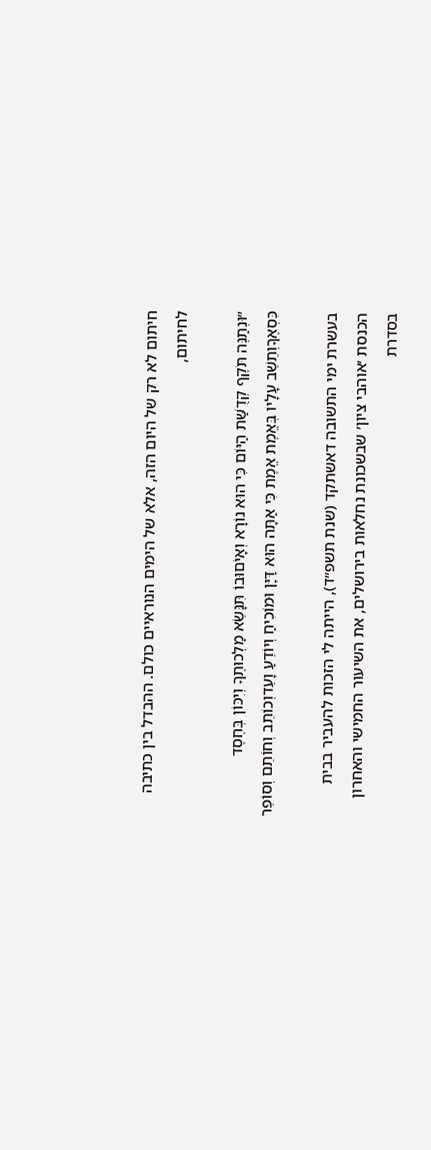חיתום לא רק של היום הזה, אלא של הימים הנוראיים כולם. ההבדל בין כתיבה לחיתום,

״וּנְתַנֶּה תֹּקֶף קְדֻשַּׁת הַיּוֹם כִּי הוּא נוֹרָא וְאָיֹםוּבוֹ תִּנָּשֵׂא מַלְכוּתֶךָ וְיִכּוֹן בְּחֶסֶד כִּסְאֶךָוְתֵשֵׁב עָלָיו בְּאֱמֶת אֱמֶת כִּי אַתָּה הוּא דַּיָּן וּמוֹכִיחַ וְיוֹדֵעַ וָעֵדוְכוֹתֵב וְחוֹתֵם וְסוֹפֵר

בעשרת ימי התשובה דאשתקד (שנת תשפ״ד), הייתה לי הזכות להעביר בבית הכנסת ׳אוהבי ציון׳ שבשכונת נחלאות בירושלים, את השיעור החמישי והאחרון בסדרת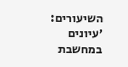השיעורים: ׳עיונים במחשבת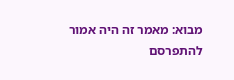מבוא: מאמר זה היה אמור להתפרסם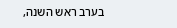בערב ראש השנה,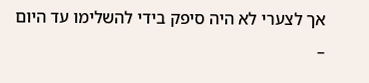אך לצערי לא היה סיפק בידי להשלימו עד היום –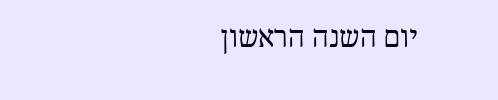יום השנה הראשון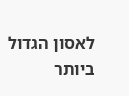לאסון הגדול ביותר